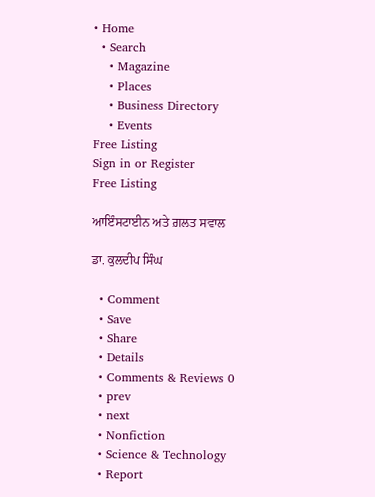• Home
  • Search
    • Magazine
    • Places
    • Business Directory
    • Events
Free Listing
Sign in or Register
Free Listing

ਆਇੰਸਟਾਈਨ ਅਤੇ ਗ਼ਲਤ ਸਵਾਲ

ਡਾ. ਕੁਲਦੀਪ ਸਿੰਘ

  • Comment
  • Save
  • Share
  • Details
  • Comments & Reviews 0
  • prev
  • next
  • Nonfiction
  • Science & Technology
  • Report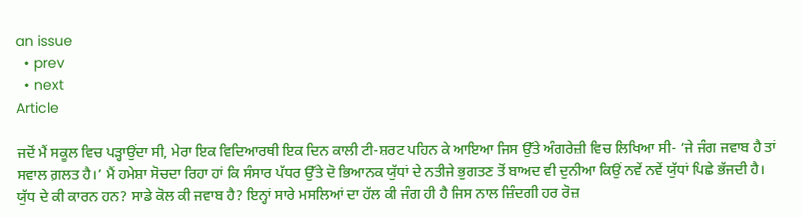an issue
  • prev
  • next
Article

ਜਦੋਂ ਮੈਂ ਸਕੂਲ ਵਿਚ ਪੜ੍ਹਾਉਂਦਾ ਸੀ, ਮੇਰਾ ਇਕ ਵਿਦਿਆਰਥੀ ਇਕ ਦਿਨ ਕਾਲੀ ਟੀ-ਸ਼ਰਟ ਪਹਿਨ ਕੇ ਆਇਆ ਜਿਸ ਉੱਤੇ ਅੰਗਰੇਜ਼ੀ ਵਿਚ ਲਿਖਿਆ ਸੀ- ‘ਜੇ ਜੰਗ ਜਵਾਬ ਹੈ ਤਾਂ ਸਵਾਲ ਗ਼ਲਤ ਹੈ।’ ਮੈਂ ਹਮੇਸ਼ਾ ਸੋਚਦਾ ਰਿਹਾ ਹਾਂ ਕਿ ਸੰਸਾਰ ਪੱਧਰ ਉੱਤੇ ਦੋ ਭਿਆਨਕ ਯੁੱਧਾਂ ਦੇ ਨਤੀਜੇ ਭੁਗਤਣ ਤੋਂ ਬਾਅਦ ਵੀ ਦੁਨੀਆ ਕਿਉਂ ਨਵੇਂ ਨਵੇਂ ਯੁੱਧਾਂ ਪਿਛੇ ਭੱਜਦੀ ਹੈ। ਯੁੱਧ ਦੇ ਕੀ ਕਾਰਨ ਹਨ? ਸਾਡੇ ਕੋਲ ਕੀ ਜਵਾਬ ਹੈ? ਇਨ੍ਹਾਂ ਸਾਰੇ ਮਸਲਿਆਂ ਦਾ ਹੱਲ ਕੀ ਜੰਗ ਹੀ ਹੈ ਜਿਸ ਨਾਲ ਜ਼ਿੰਦਗੀ ਹਰ ਰੋਜ਼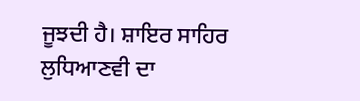ਜੂਝਦੀ ਹੈ। ਸ਼ਾਇਰ ਸਾਹਿਰ ਲੁਧਿਆਣਵੀ ਦਾ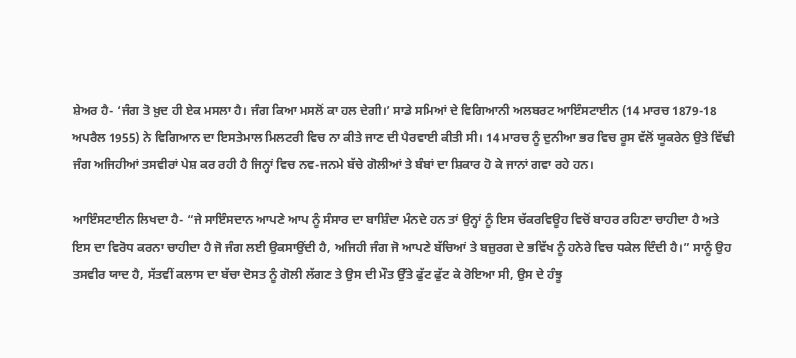ਸ਼ੇਅਰ ਹੈ- ‘ਜੰਗ ਤੋ ਖ਼ੁਦ ਹੀ ਏਕ ਮਸਲਾ ਹੈ। ਜੰਗ ਕਿਆ ਮਸਲੋਂ ਕਾ ਹਲ ਦੇਗੀ।’ ਸਾਡੇ ਸਮਿਆਂ ਦੇ ਵਿਗਿਆਨੀ ਅਲਬਰਟ ਆਇੰਸਟਾਈਨ (14 ਮਾਰਚ 1879-18 ਅਪਰੈਲ 1955) ਨੇ ਵਿਗਿਆਨ ਦਾ ਇਸਤੇਮਾਲ ਮਿਲਟਰੀ ਵਿਚ ਨਾ ਕੀਤੇ ਜਾਣ ਦੀ ਪੈਰਵਾਈ ਕੀਤੀ ਸੀ। 14 ਮਾਰਚ ਨੂੰ ਦੁਨੀਆ ਭਰ ਵਿਚ ਰੂਸ ਵੱਲੋਂ ਯੂਕਰੇਨ ਉਤੇ ਵਿੱਢੀ ਜੰਗ ਅਜਿਹੀਆਂ ਤਸਵੀਰਾਂ ਪੇਸ਼ ਕਰ ਰਹੀ ਹੈ ਜਿਨ੍ਹਾਂ ਵਿਚ ਨਵ-ਜਨਮੇ ਬੱਚੇ ਗੋਲੀਆਂ ਤੇ ਬੰਬਾਂ ਦਾ ਸ਼ਿਕਾਰ ਹੋ ਕੇ ਜਾਨਾਂ ਗਵਾ ਰਹੇ ਹਨ।

ਆਇੰਸਟਾਈਨ ਲਿਖਦਾ ਹੈ- “ਜੇ ਸਾਇੰਸਦਾਨ ਆਪਣੇ ਆਪ ਨੂੰ ਸੰਸਾਰ ਦਾ ਬਾਸ਼ਿੰਦਾ ਮੰਨਦੇ ਹਨ ਤਾਂ ਉਨ੍ਹਾਂ ਨੂੰ ਇਸ ਚੱਕਰਵਿਊਹ ਵਿਚੋਂ ਬਾਹਰ ਰਹਿਣਾ ਚਾਹੀਦਾ ਹੈ ਅਤੇ ਇਸ ਦਾ ਵਿਰੋਧ ਕਰਨਾ ਚਾਹੀਦਾ ਹੈ ਜੋ ਜੰਗ ਲਈ ਉਕਸਾਉਂਦੀ ਹੈ, ਅਜਿਹੀ ਜੰਗ ਜੋ ਆਪਣੇ ਬੱਚਿਆਂ ਤੇ ਬਜ਼ੁਰਗ ਦੇ ਭਵਿੱਖ ਨੂੰ ਹਨੇਰੇ ਵਿਚ ਧਕੇਲ ਦਿੰਦੀ ਹੈ।” ਸਾਨੂੰ ਉਹ ਤਸਵੀਰ ਯਾਦ ਹੈ, ਸੱਤਵੀਂ ਕਲਾਸ ਦਾ ਬੱਚਾ ਦੋਸਤ ਨੂੰ ਗੋਲੀ ਲੱਗਣ ਤੇ ਉਸ ਦੀ ਮੌਤ ਉੱਤੇ ਫੁੱਟ ਫੁੱਟ ਕੇ ਰੋਇਆ ਸੀ, ਉਸ ਦੇ ਹੰਝੂ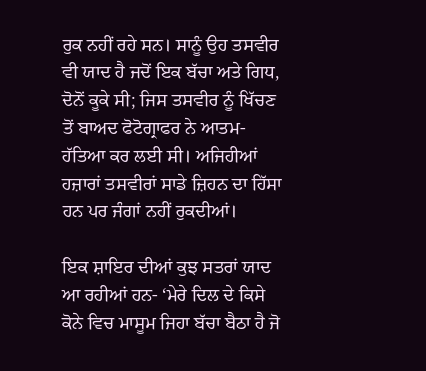ਰੁਕ ਨਹੀਂ ਰਹੇ ਸਨ। ਸਾਨੂੰ ਉਹ ਤਸਵੀਰ ਵੀ ਯਾਦ ਹੈ ਜਦੋਂ ਇਕ ਬੱਚਾ ਅਤੇ ਗਿਧ, ਦੋਨੋਂ ਕੂਕੇ ਸੀ; ਜਿਸ ਤਸਵੀਰ ਨੂੰ ਖਿੱਚਣ ਤੋਂ ਬਾਅਦ ਫੋਟੋਗ੍ਰਾਫਰ ਨੇ ਆਤਮ-ਹੱਤਿਆ ਕਰ ਲਈ ਸੀ। ਅਜਿਹੀਆਂ ਹਜ਼ਾਰਾਂ ਤਸਵੀਰਾਂ ਸਾਡੇ ਜ਼ਿਹਨ ਦਾ ਹਿੱਸਾ ਹਨ ਪਰ ਜੰਗਾਂ ਨਹੀਂ ਰੁਕਦੀਆਂ।

ਇਕ ਸ਼ਾਇਰ ਦੀਆਂ ਕੁਝ ਸਤਰਾਂ ਯਾਦ ਆ ਰਹੀਆਂ ਹਨ- ‘ਮੇਰੇ ਦਿਲ ਦੇ ਕਿਸੇ ਕੋਨੇ ਵਿਚ ਮਾਸੂਮ ਜਿਹਾ ਬੱਚਾ ਬੈਠਾ ਹੈ ਜੋ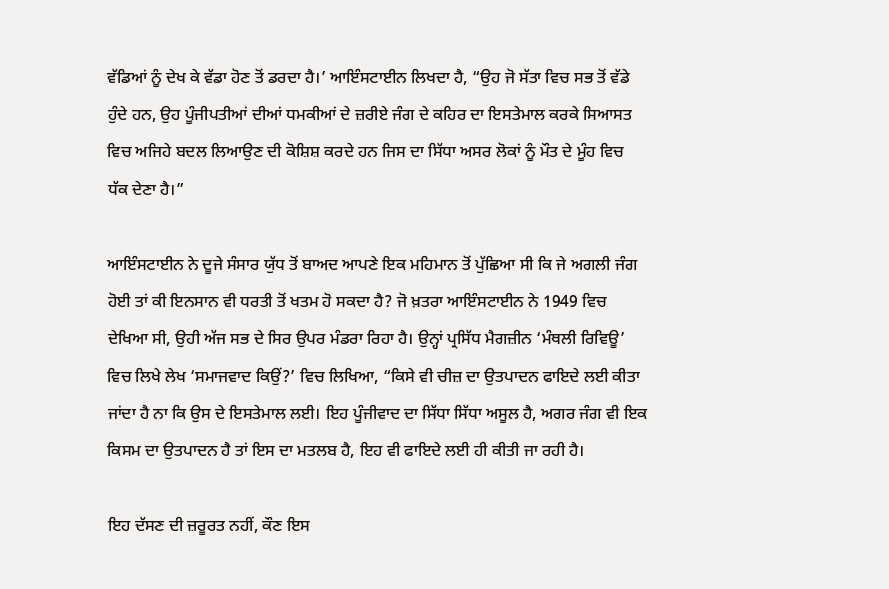ਵੱਡਿਆਂ ਨੂੰ ਦੇਖ ਕੇ ਵੱਡਾ ਹੋਣ ਤੋਂ ਡਰਦਾ ਹੈ।’ ਆਇੰਸਟਾਈਨ ਲਿਖਦਾ ਹੈ, “ਉਹ ਜੋ ਸੱਤਾ ਵਿਚ ਸਭ ਤੋਂ ਵੱਡੇ ਹੁੰਦੇ ਹਨ, ਉਹ ਪੂੰਜੀਪਤੀਆਂ ਦੀਆਂ ਧਮਕੀਆਂ ਦੇ ਜ਼ਰੀਏ ਜੰਗ ਦੇ ਕਹਿਰ ਦਾ ਇਸਤੇਮਾਲ ਕਰਕੇ ਸਿਆਸਤ ਵਿਚ ਅਜਿਹੇ ਬਦਲ ਲਿਆਉਣ ਦੀ ਕੋਸ਼ਿਸ਼ ਕਰਦੇ ਹਨ ਜਿਸ ਦਾ ਸਿੱਧਾ ਅਸਰ ਲੋਕਾਂ ਨੂੰ ਮੌਤ ਦੇ ਮੂੰਹ ਵਿਚ ਧੱਕ ਦੇਣਾ ਹੈ।”

ਆਇੰਸਟਾਈਨ ਨੇ ਦੂਜੇ ਸੰਸਾਰ ਯੁੱਧ ਤੋਂ ਬਾਅਦ ਆਪਣੇ ਇਕ ਮਹਿਮਾਨ ਤੋਂ ਪੁੱਛਿਆ ਸੀ ਕਿ ਜੇ ਅਗਲੀ ਜੰਗ ਹੋਈ ਤਾਂ ਕੀ ਇਨਸਾਨ ਵੀ ਧਰਤੀ ਤੋਂ ਖਤਮ ਹੋ ਸਕਦਾ ਹੈ? ਜੋ ਖ਼ਤਰਾ ਆਇੰਸਟਾਈਨ ਨੇ 1949 ਵਿਚ ਦੇਖਿਆ ਸੀ, ਉਹੀ ਅੱਜ ਸਭ ਦੇ ਸਿਰ ਉਪਰ ਮੰਡਰਾ ਰਿਹਾ ਹੈ। ਉਨ੍ਹਾਂ ਪ੍ਰਸਿੱਧ ਮੈਗਜ਼ੀਨ ‘ਮੰਥਲੀ ਰਿਵਿਊ’ ਵਿਚ ਲਿਖੇ ਲੇਖ ‘ਸਮਾਜਵਾਦ ਕਿਉਂ?’ ਵਿਚ ਲਿਖਿਆ, “ਕਿਸੇ ਵੀ ਚੀਜ਼ ਦਾ ਉਤਪਾਦਨ ਫਾਇਦੇ ਲਈ ਕੀਤਾ ਜਾਂਦਾ ਹੈ ਨਾ ਕਿ ਉਸ ਦੇ ਇਸਤੇਮਾਲ ਲਈ। ਇਹ ਪੂੰਜੀਵਾਦ ਦਾ ਸਿੱਧਾ ਸਿੱਧਾ ਅਸੂਲ ਹੈ, ਅਗਰ ਜੰਗ ਵੀ ਇਕ ਕਿਸਮ ਦਾ ਉਤਪਾਦਨ ਹੈ ਤਾਂ ਇਸ ਦਾ ਮਤਲਬ ਹੈ, ਇਹ ਵੀ ਫਾਇਦੇ ਲਈ ਹੀ ਕੀਤੀ ਜਾ ਰਹੀ ਹੈ।

ਇਹ ਦੱਸਣ ਦੀ ਜ਼ਰੂਰਤ ਨਹੀਂ, ਕੌਣ ਇਸ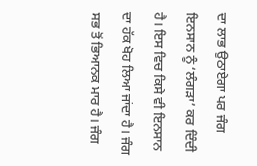ਦਾ ਲਾਭ ਉਠਾਏਗਾ ਪਰ ਜੰਗ ਇਨਸਾਨ ਨੂੰ ‘ਲੰਗੜਾ’ ਕਰ ਦਿੰਦੀ ਹੈ। ਇਸ ਵਿਚ ਕਿਸੇ ਵੀ ਇਨਸਾਨ ਦਾ ਹੱਕ ਖੋਹ ਲਿਆ ਜਾਂਦਾ ਹੈ। ਜੰਗ ਸਭ ਤੋਂ ਭਿਆਨਕ ਮਾਰ ਹੈ। ਜੰਗ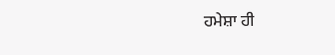ਹਮੇਸ਼ਾ ਹੀ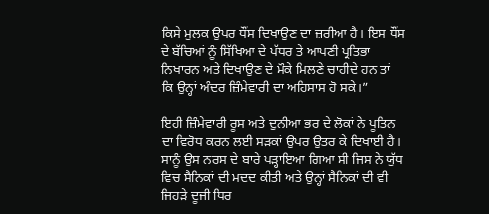ਕਿਸੇ ਮੁਲਕ ਉਪਰ ਧੌਂਸ ਦਿਖਾਉਣ ਦਾ ਜ਼ਰੀਆ ਹੈ। ਇਸ ਧੌਂਸ ਦੇ ਬੱਚਿਆਂ ਨੂੰ ਸਿੱਖਿਆ ਦੇ ਪੱਧਰ ਤੇ ਆਪਣੀ ਪ੍ਰਤਿਭਾ ਨਿਖਾਰਨ ਅਤੇ ਦਿਖਾਉਣ ਦੇ ਮੌਕੇ ਮਿਲਣੇ ਚਾਹੀਦੇ ਹਨ ਤਾਂ ਕਿ ਉਨ੍ਹਾਂ ਅੰਦਰ ਜ਼ਿੰਮੇਵਾਰੀ ਦਾ ਅਹਿਸਾਸ ਹੋ ਸਕੇ।”

ਇਹੀ ਜ਼ਿੰਮੇਵਾਰੀ ਰੂਸ ਅਤੇ ਦੁਨੀਆ ਭਰ ਦੇ ਲੋਕਾਂ ਨੇ ਪੂਤਿਨ ਦਾ ਵਿਰੋਧ ਕਰਨ ਲਈ ਸੜਕਾਂ ਉਪਰ ਉਤਰ ਕੇ ਦਿਖਾਈ ਹੈ। ਸਾਨੂੰ ਉਸ ਨਰਸ ਦੇ ਬਾਰੇ ਪੜ੍ਹਾਇਆ ਗਿਆ ਸੀ ਜਿਸ ਨੇ ਯੁੱਧ ਵਿਚ ਸੈਨਿਕਾਂ ਦੀ ਮਦਦ ਕੀਤੀ ਅਤੇ ਉਨ੍ਹਾਂ ਸੈਨਿਕਾਂ ਦੀ ਵੀ ਜਿਹੜੇ ਦੂਜੀ ਧਿਰ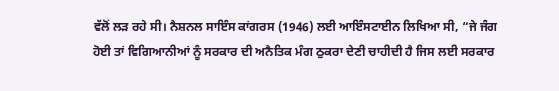ਵੱਲੋਂ ਲੜ ਰਹੇ ਸੀ। ਨੈਸ਼ਨਲ ਸਾਇੰਸ ਕਾਂਗਰਸ (1946) ਲਈ ਆਇੰਸਟਾਈਨ ਲਿਖਿਆ ਸੀ, “ਜੇ ਜੰਗ ਹੋਈ ਤਾਂ ਵਿਗਿਆਨੀਆਂ ਨੂੰ ਸਰਕਾਰ ਦੀ ਅਨੈਤਿਕ ਮੰਗ ਠੁਕਰਾ ਦੇਣੀ ਚਾਹੀਦੀ ਹੈ ਜਿਸ ਲਈ ਸਰਕਾਰ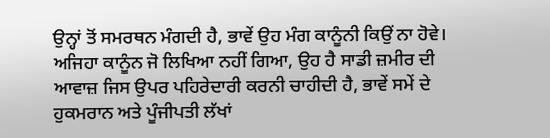ਉਨ੍ਹਾਂ ਤੋਂ ਸਮਰਥਨ ਮੰਗਦੀ ਹੈ, ਭਾਵੇਂ ਉਹ ਮੰਗ ਕਾਨੂੰਨੀ ਕਿਉਂ ਨਾ ਹੋਵੇ। ਅਜਿਹਾ ਕਾਨੂੰਨ ਜੋ ਲਿਖਿਆ ਨਹੀਂ ਗਿਆ, ਉਹ ਹੈ ਸਾਡੀ ਜ਼ਮੀਰ ਦੀ ਆਵਾਜ਼ ਜਿਸ ਉਪਰ ਪਹਿਰੇਦਾਰੀ ਕਰਨੀ ਚਾਹੀਦੀ ਹੈ, ਭਾਵੇਂ ਸਮੇਂ ਦੇ ਹੁਕਮਰਾਨ ਅਤੇ ਪੂੰਜੀਪਤੀ ਲੱਖਾਂ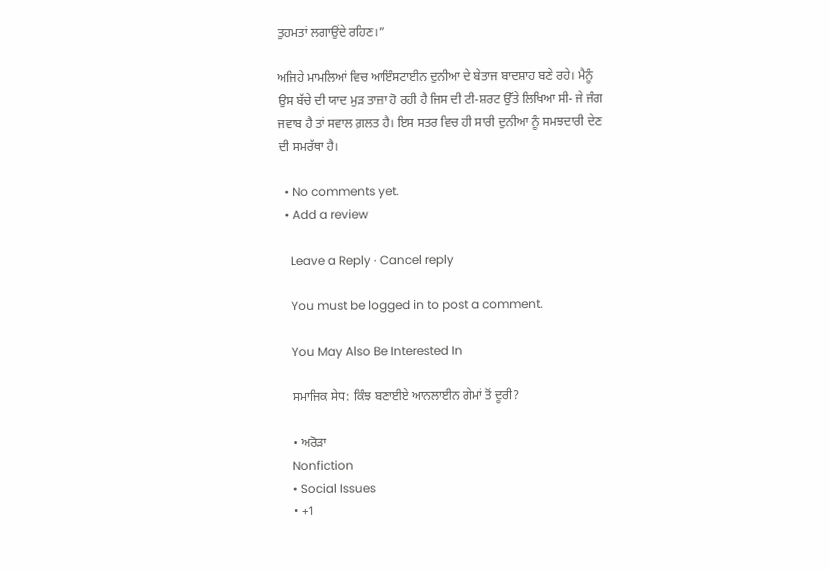ਤੁਹਮਤਾਂ ਲਗਾਉਂਦੇ ਰਹਿਣ।”

ਅਜਿਹੇ ਮਾਮਲਿਆਂ ਵਿਚ ਆਇੰਸਟਾਈਨ ਦੁਨੀਆ ਦੇ ਬੇਤਾਜ ਬਾਦਸ਼ਾਹ ਬਣੇ ਰਹੇ। ਮੈਨੂੰ ਉਸ ਬੱਚੇ ਦੀ ਯਾਦ ਮੁੜ ਤਾਜ਼ਾ ਹੋ ਰਹੀ ਹੈ ਜਿਸ ਦੀ ਟੀ-ਸ਼ਰਟ ਉੱਤੇ ਲਿਖਿਆ ਸੀ- ਜੇ ਜੰਗ ਜਵਾਬ ਹੈ ਤਾਂ ਸਵਾਲ ਗ਼ਲਤ ਹੈ। ਇਸ ਸਤਰ ਵਿਚ ਹੀ ਸਾਰੀ ਦੁਨੀਆ ਨੂੰ ਸਮਝਦਾਰੀ ਦੇਣ ਦੀ ਸਮਰੱਥਾ ਹੈ।

  • No comments yet.
  • Add a review

    Leave a Reply · Cancel reply

    You must be logged in to post a comment.

    You May Also Be Interested In

    ਸਮਾਜਿਕ ਸੇਧ: ਕਿੰਝ ਬਣਾਈਏ ਆਨਲਾਈਨ ਗੇਮਾਂ ਤੋਂ ਦੂਰੀ?

    • ਅਰੋੜਾ
    Nonfiction
    • Social Issues
    • +1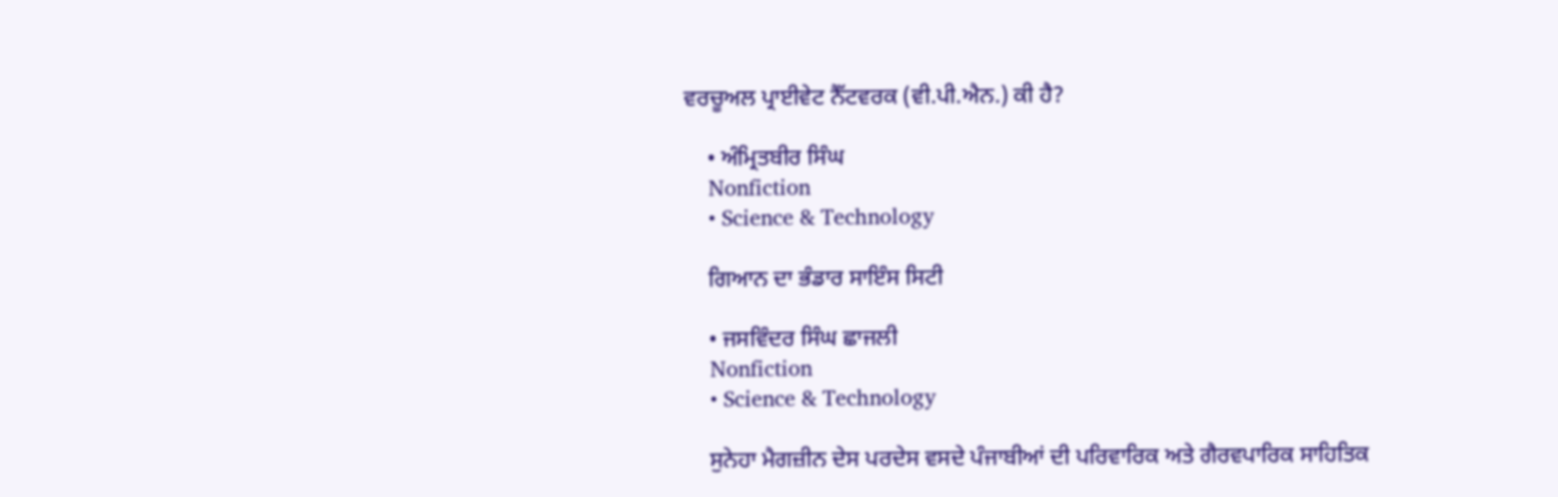ਵਰਚੂਅਲ ਪ੍ਰਾਈਵੇਟ ਨੈੱਟਵਰਕ (ਵੀ.ਪੀ.ਐਨ.) ਕੀ ਹੈ?

    • ਅੰਮ੍ਰਿਤਬੀਰ ਸਿੰਘ
    Nonfiction
    • Science & Technology

    ਗਿਆਨ ਦਾ ਭੰਡਾਰ ਸਾਇੰਸ ਸਿਟੀ

    • ਜਸਵਿੰਦਰ ਸਿੰਘ ਛਾਜਲੀ
    Nonfiction
    • Science & Technology

    ਸੁਨੇਹਾ ਮੈਗਜ਼ੀਨ ਦੇਸ ਪਰਦੇਸ ਵਸਦੇ ਪੰਜਾਬੀਆਂ ਦੀ ਪਰਿਵਾਰਿਕ ਅਤੇ ਗੈਰਵਪਾਰਿਕ ਸਾਹਿਤਿਕ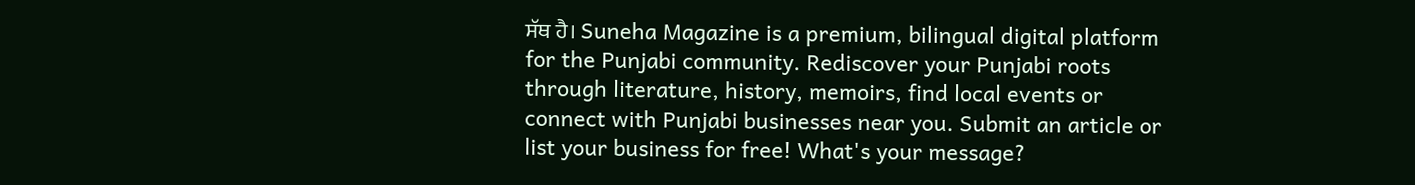ਸੱਥ ਹੈ। Suneha Magazine is a premium, bilingual digital platform for the Punjabi community. Rediscover your Punjabi roots through literature, history, memoirs, find local events or connect with Punjabi businesses near you. Submit an article or list your business for free! What's your message?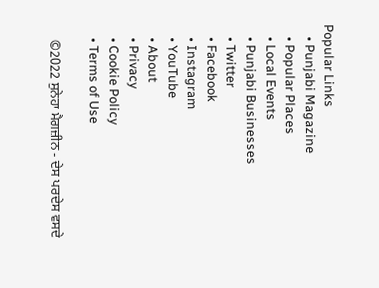Popular Links
    • Punjabi Magazine
    • Popular Places
    • Local Events
    • Punjabi Businesses
    • Twitter
    • Facebook
    • Instagram
    • YouTube
    • About
    • Privacy
    • Cookie Policy
    • Terms of Use

    ©2022 ਸੁਨੇਹਾ ਮੈਗਜ਼ੀਨ - ਦੇਸ ਪਰਦੇਸ ਵਸਦੇ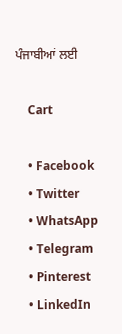ਪੰਜਾਬੀਆਂ ਲਈ

    Cart

    • Facebook
    • Twitter
    • WhatsApp
    • Telegram
    • Pinterest
    • LinkedIn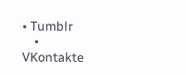• Tumblr
    • VKontakte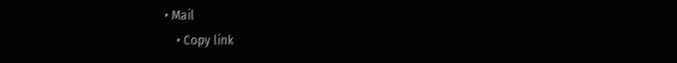• Mail
    • Copy link